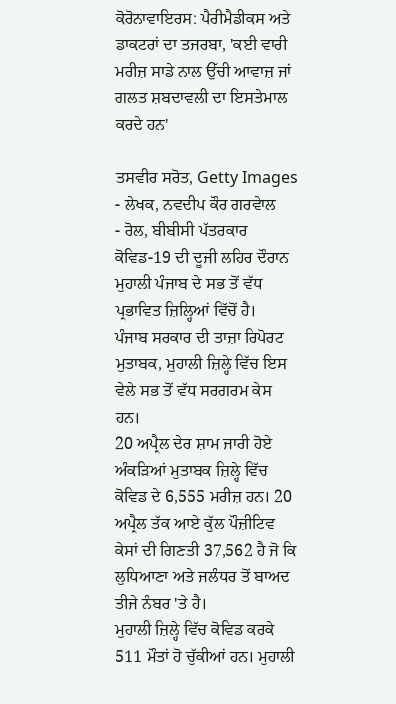ਕੋਰੋਨਾਵਾਇਰਸ: ਪੈਰੀਮੈਡੀਕਸ ਅਤੇ ਡਾਕਟਰਾਂ ਦਾ ਤਜਰਬਾ, 'ਕਈ ਵਾਰੀ ਮਰੀਜ਼ ਸਾਡੇ ਨਾਲ ਉੱਚੀ ਆਵਾਜ਼ ਜਾਂ ਗਲਤ ਸ਼ਬਦਾਵਲੀ ਦਾ ਇਸਤੇਮਾਲ ਕਰਦੇ ਹਨ'

ਤਸਵੀਰ ਸਰੋਤ, Getty Images
- ਲੇਖਕ, ਨਵਦੀਪ ਕੌਰ ਗਰਵੇਾਲ
- ਰੋਲ, ਬੀਬੀਸੀ ਪੱਤਰਕਾਰ
ਕੋਵਿਡ-19 ਦੀ ਦੂਜੀ ਲਹਿਰ ਦੌਰਾਨ ਮੁਹਾਲੀ ਪੰਜਾਬ ਦੇ ਸਭ ਤੋਂ ਵੱਧ ਪ੍ਰਭਾਵਿਤ ਜ਼ਿਲ੍ਹਿਆਂ ਵਿੱਚੋਂ ਹੈ।
ਪੰਜਾਬ ਸਰਕਾਰ ਦੀ ਤਾਜ਼ਾ ਰਿਪੋਰਟ ਮੁਤਾਬਕ, ਮੁਹਾਲੀ ਜ਼ਿਲ੍ਹੇ ਵਿੱਚ ਇਸ ਵੇਲੇ ਸਭ ਤੋਂ ਵੱਧ ਸਰਗਰਮ ਕੇਸ ਹਨ।
20 ਅਪ੍ਰੈਲ ਦੇਰ ਸ਼ਾਮ ਜਾਰੀ ਹੋਏ ਅੰਕੜਿਆਂ ਮੁਤਾਬਕ ਜ਼ਿਲ੍ਹੇ ਵਿੱਚ ਕੋਵਿਡ ਦੇ 6,555 ਮਰੀਜ਼ ਹਨ। 20 ਅਪ੍ਰੈਲ ਤੱਕ ਆਏ ਕੁੱਲ ਪੌਜ਼ੀਟਿਵ ਕੇਸਾਂ ਦੀ ਗਿਣਤੀ 37,562 ਹੈ ਜੋ ਕਿ ਲੁਧਿਆਣਾ ਅਤੇ ਜਲੰਧਰ ਤੋਂ ਬਾਅਦ ਤੀਜੇ ਨੰਬਰ 'ਤੇ ਹੈ।
ਮੁਹਾਲੀ ਜ਼ਿਲ੍ਹੇ ਵਿੱਚ ਕੋਵਿਡ ਕਰਕੇ 511 ਮੌਤਾਂ ਹੋ ਚੁੱਕੀਆਂ ਹਨ। ਮੁਹਾਲੀ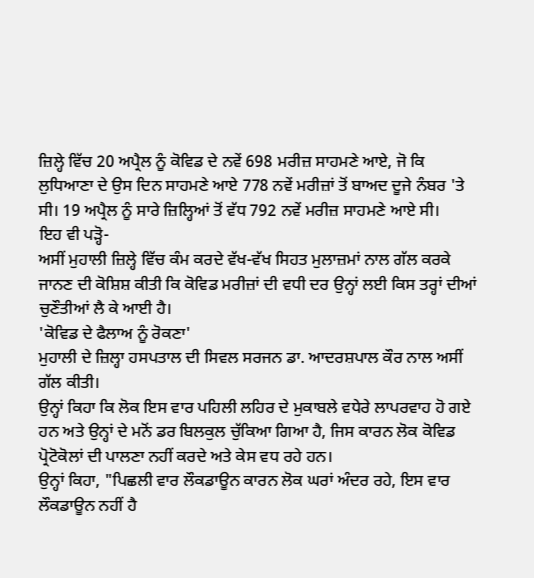ਜ਼ਿਲ੍ਹੇ ਵਿੱਚ 20 ਅਪ੍ਰੈਲ ਨੂੰ ਕੋਵਿਡ ਦੇ ਨਵੇਂ 698 ਮਰੀਜ਼ ਸਾਹਮਣੇ ਆਏ, ਜੋ ਕਿ ਲੁਧਿਆਣਾ ਦੇ ਉਸ ਦਿਨ ਸਾਹਮਣੇ ਆਏ 778 ਨਵੇਂ ਮਰੀਜ਼ਾਂ ਤੋਂ ਬਾਅਦ ਦੂਜੇ ਨੰਬਰ 'ਤੇ ਸੀ। 19 ਅਪ੍ਰੈਲ ਨੂੰ ਸਾਰੇ ਜ਼ਿਲ੍ਹਿਆਂ ਤੋਂ ਵੱਧ 792 ਨਵੇਂ ਮਰੀਜ਼ ਸਾਹਮਣੇ ਆਏ ਸੀ।
ਇਹ ਵੀ ਪੜ੍ਹੋ-
ਅਸੀਂ ਮੁਹਾਲੀ ਜ਼ਿਲ੍ਹੇ ਵਿੱਚ ਕੰਮ ਕਰਦੇ ਵੱਖ-ਵੱਖ ਸਿਹਤ ਮੁਲਾਜ਼ਮਾਂ ਨਾਲ ਗੱਲ ਕਰਕੇ ਜਾਨਣ ਦੀ ਕੋਸ਼ਿਸ਼ ਕੀਤੀ ਕਿ ਕੋਵਿਡ ਮਰੀਜ਼ਾਂ ਦੀ ਵਧੀ ਦਰ ਉਨ੍ਹਾਂ ਲਈ ਕਿਸ ਤਰ੍ਹਾਂ ਦੀਆਂ ਚੁਣੌਤੀਆਂ ਲੈ ਕੇ ਆਈ ਹੈ।
'ਕੋਵਿਡ ਦੇ ਫੈਲਾਅ ਨੂੰ ਰੋਕਣਾ'
ਮੁਹਾਲੀ ਦੇ ਜ਼ਿਲ੍ਹਾ ਹਸਪਤਾਲ ਦੀ ਸਿਵਲ ਸਰਜਨ ਡਾ. ਆਦਰਸ਼ਪਾਲ ਕੌਰ ਨਾਲ ਅਸੀਂ ਗੱਲ ਕੀਤੀ।
ਉਨ੍ਹਾਂ ਕਿਹਾ ਕਿ ਲੋਕ ਇਸ ਵਾਰ ਪਹਿਲੀ ਲਹਿਰ ਦੇ ਮੁਕਾਬਲੇ ਵਧੇਰੇ ਲਾਪਰਵਾਹ ਹੋ ਗਏ ਹਨ ਅਤੇ ਉਨ੍ਹਾਂ ਦੇ ਮਨੋਂ ਡਰ ਬਿਲਕੁਲ ਚੁੱਕਿਆ ਗਿਆ ਹੈ, ਜਿਸ ਕਾਰਨ ਲੋਕ ਕੋਵਿਡ ਪ੍ਰੋਟੋਕੋਲਾਂ ਦੀ ਪਾਲਣਾ ਨਹੀਂ ਕਰਦੇ ਅਤੇ ਕੇਸ ਵਧ ਰਹੇ ਹਨ।
ਉਨ੍ਹਾਂ ਕਿਹਾ, "ਪਿਛਲੀ ਵਾਰ ਲੌਕਡਾਊਨ ਕਾਰਨ ਲੋਕ ਘਰਾਂ ਅੰਦਰ ਰਹੇ, ਇਸ ਵਾਰ ਲੌਕਡਾਊਨ ਨਹੀਂ ਹੈ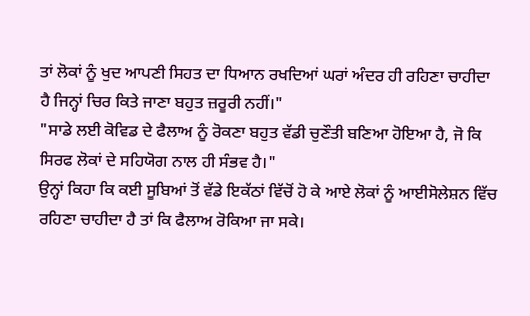ਤਾਂ ਲੋਕਾਂ ਨੂੰ ਖੁਦ ਆਪਣੀ ਸਿਹਤ ਦਾ ਧਿਆਨ ਰਖਦਿਆਂ ਘਰਾਂ ਅੰਦਰ ਹੀ ਰਹਿਣਾ ਚਾਹੀਦਾ ਹੈ ਜਿਨ੍ਹਾਂ ਚਿਰ ਕਿਤੇ ਜਾਣਾ ਬਹੁਤ ਜ਼ਰੂਰੀ ਨਹੀਂ।"
"ਸਾਡੇ ਲਈ ਕੋਵਿਡ ਦੇ ਫੈਲਾਅ ਨੂੰ ਰੋਕਣਾ ਬਹੁਤ ਵੱਡੀ ਚੁਣੌਤੀ ਬਣਿਆ ਹੋਇਆ ਹੈ, ਜੋ ਕਿ ਸਿਰਫ ਲੋਕਾਂ ਦੇ ਸਹਿਯੋਗ ਨਾਲ ਹੀ ਸੰਭਵ ਹੈ।"
ਉਨ੍ਹਾਂ ਕਿਹਾ ਕਿ ਕਈ ਸੂਬਿਆਂ ਤੋਂ ਵੱਡੇ ਇਕੱਠਾਂ ਵਿੱਚੋਂ ਹੋ ਕੇ ਆਏ ਲੋਕਾਂ ਨੂੰ ਆਈਸੋਲੇਸ਼ਨ ਵਿੱਚ ਰਹਿਣਾ ਚਾਹੀਦਾ ਹੈ ਤਾਂ ਕਿ ਫੈਲਾਅ ਰੋਕਿਆ ਜਾ ਸਕੇ।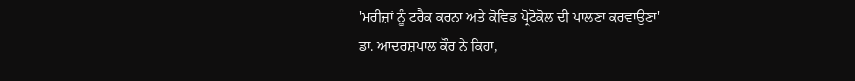'ਮਰੀਜ਼ਾਂ ਨੂੰ ਟਰੈਕ ਕਰਨਾ ਅਤੇ ਕੋਵਿਡ ਪ੍ਰੋਟੋਕੋਲ ਦੀ ਪਾਲਣਾ ਕਰਵਾਉਣਾ'
ਡਾ. ਆਦਰਸ਼ਪਾਲ ਕੌਰ ਨੇ ਕਿਹਾ,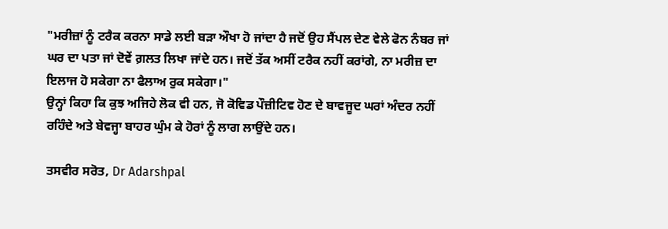"ਮਰੀਜ਼ਾਂ ਨੂੰ ਟਰੈਕ ਕਰਨਾ ਸਾਡੇ ਲਈ ਬੜਾ ਔਖਾ ਹੋ ਜਾਂਦਾ ਹੈ ਜਦੋਂ ਉਹ ਸੈਂਪਲ ਦੇਣ ਵੇਲੇ ਫੋਨ ਨੰਬਰ ਜਾਂ ਘਰ ਦਾ ਪਤਾ ਜਾਂ ਦੋਵੇਂ ਗ਼ਲਤ ਲਿਖਾ ਜਾਂਦੇ ਹਨ। ਜਦੋਂ ਤੱਕ ਅਸੀਂ ਟਰੈਕ ਨਹੀਂ ਕਰਾਂਗੇ, ਨਾ ਮਰੀਜ਼ ਦਾ ਇਲਾਜ ਹੋ ਸਕੇਗਾ ਨਾ ਫੈਲਾਅ ਰੁਕ ਸਕੇਗਾ।"
ਉਨ੍ਹਾਂ ਕਿਹਾ ਕਿ ਕੁਝ ਅਜਿਹੇ ਲੋਕ ਵੀ ਹਨ, ਜੋ ਕੋਵਿਡ ਪੌਜ਼ੀਟਿਵ ਹੋਣ ਦੇ ਬਾਵਜੂਦ ਘਰਾਂ ਅੰਦਰ ਨਹੀਂ ਰਹਿੰਦੇ ਅਤੇ ਬੇਵਜ੍ਹਾ ਬਾਹਰ ਘੁੰਮ ਕੇ ਹੋਰਾਂ ਨੂੰ ਲਾਗ ਲਾਉਂਦੇ ਹਨ।

ਤਸਵੀਰ ਸਰੋਤ, Dr Adarshpal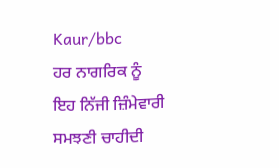Kaur/bbc
ਹਰ ਨਾਗਰਿਕ ਨੂੰ ਇਹ ਨਿੱਜੀ ਜ਼ਿੰਮੇਵਾਰੀ ਸਮਝਣੀ ਚਾਹੀਦੀ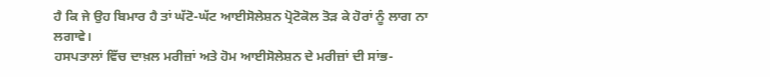ਹੈ ਕਿ ਜੇ ਉਹ ਬਿਮਾਰ ਹੈ ਤਾਂ ਘੱਟੋ-ਘੱਟ ਆਈਸੋਲੇਸ਼ਨ ਪ੍ਰੋਟੋਕੋਲ ਤੋੜ ਕੇ ਹੋਰਾਂ ਨੂੰ ਲਾਗ ਨਾ ਲਗਾਵੇ।
ਹਸਪਤਾਲਾਂ ਵਿੱਚ ਦਾਖ਼ਲ ਮਰੀਜ਼ਾਂ ਅਤੇ ਹੋਮ ਆਈਸੋਲੇਸ਼ਨ ਦੇ ਮਰੀਜ਼ਾਂ ਦੀ ਸਾਂਭ-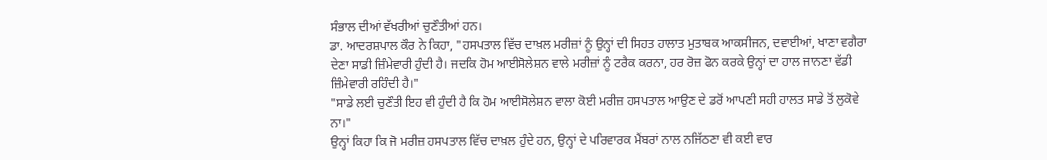ਸੰਭਾਲ ਦੀਆਂ ਵੱਖਰੀਆਂ ਚੁਣੌਤੀਆਂ ਹਨ।
ਡਾ. ਆਦਰਸ਼ਪਾਲ ਕੌਰ ਨੇ ਕਿਹਾ, "ਹਸਪਤਾਲ ਵਿੱਚ ਦਾਖ਼ਲ ਮਰੀਜ਼ਾਂ ਨੂੰ ਉਨ੍ਹਾਂ ਦੀ ਸਿਹਤ ਹਾਲਾਤ ਮੁਤਾਬਕ ਆਕਸੀਜਨ, ਦਵਾਈਆਂ, ਖਾਣਾ ਵਗੈਰਾ ਦੇਣਾ ਸਾਡੀ ਜ਼ਿੰਮੇਵਾਰੀ ਹੁੰਦੀ ਹੈ। ਜਦਕਿ ਹੋਮ ਆਈਸੋਲੇਸ਼ਨ ਵਾਲੇ ਮਰੀਜ਼ਾਂ ਨੂੰ ਟਰੈਕ ਕਰਨਾ, ਹਰ ਰੋਜ਼ ਫੋਨ ਕਰਕੇ ਉਨ੍ਹਾਂ ਦਾ ਹਾਲ ਜਾਨਣਾ ਵੱਡੀ ਜ਼ਿੰਮੇਵਾਰੀ ਰਹਿੰਦੀ ਹੈ।"
"ਸਾਡੇ ਲਈ ਚੁਣੌਤੀ ਇਹ ਵੀ ਹੁੰਦੀ ਹੈ ਕਿ ਹੋਮ ਆਈਸੋਲੇਸ਼ਨ ਵਾਲਾ ਕੋਈ ਮਰੀਜ਼ ਹਸਪਤਾਲ ਆਉਣ ਦੇ ਡਰੋਂ ਆਪਣੀ ਸਹੀ ਹਾਲਤ ਸਾਡੇ ਤੋਂ ਲੁਕੋਵੇ ਨਾ।"
ਉਨ੍ਹਾਂ ਕਿਹਾ ਕਿ ਜੋ ਮਰੀਜ਼ ਹਸਪਤਾਲ ਵਿੱਚ ਦਾਖ਼ਲ ਹੁੰਦੇ ਹਨ, ਉਨ੍ਹਾਂ ਦੇ ਪਰਿਵਾਰਕ ਮੈਂਬਰਾਂ ਨਾਲ ਨਜਿੱਠਣਾ ਵੀ ਕਈ ਵਾਰ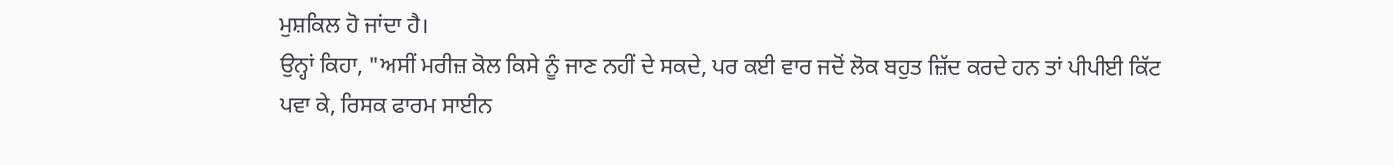ਮੁਸ਼ਕਿਲ ਹੋ ਜਾਂਦਾ ਹੈ।
ਉਨ੍ਹਾਂ ਕਿਹਾ, "ਅਸੀਂ ਮਰੀਜ਼ ਕੋਲ ਕਿਸੇ ਨੂੰ ਜਾਣ ਨਹੀਂ ਦੇ ਸਕਦੇ, ਪਰ ਕਈ ਵਾਰ ਜਦੋਂ ਲੋਕ ਬਹੁਤ ਜ਼ਿੱਦ ਕਰਦੇ ਹਨ ਤਾਂ ਪੀਪੀਈ ਕਿੱਟ ਪਵਾ ਕੇ, ਰਿਸਕ ਫਾਰਮ ਸਾਈਨ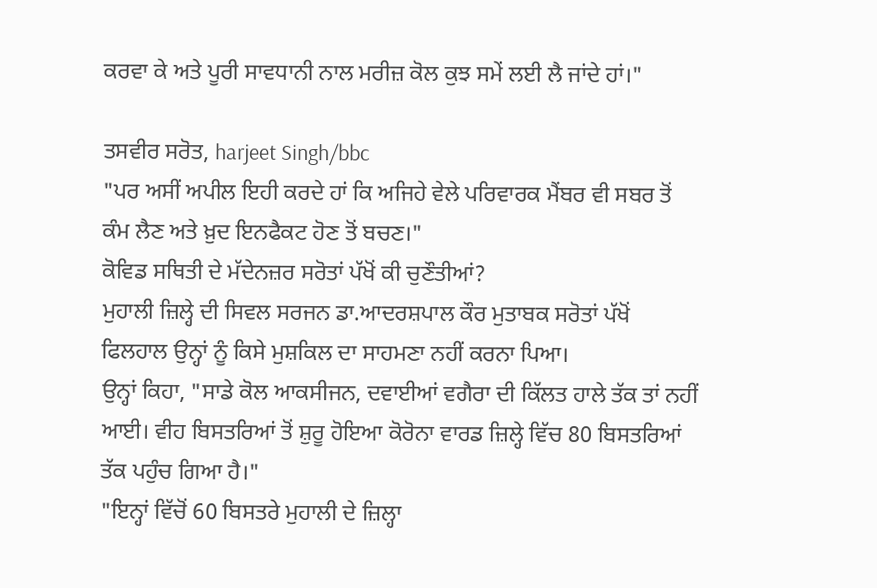ਕਰਵਾ ਕੇ ਅਤੇ ਪੂਰੀ ਸਾਵਧਾਨੀ ਨਾਲ ਮਰੀਜ਼ ਕੋਲ ਕੁਝ ਸਮੇਂ ਲਈ ਲੈ ਜਾਂਦੇ ਹਾਂ।"

ਤਸਵੀਰ ਸਰੋਤ, harjeet Singh/bbc
"ਪਰ ਅਸੀਂ ਅਪੀਲ ਇਹੀ ਕਰਦੇ ਹਾਂ ਕਿ ਅਜਿਹੇ ਵੇਲੇ ਪਰਿਵਾਰਕ ਮੈਂਬਰ ਵੀ ਸਬਰ ਤੋਂ ਕੰਮ ਲੈਣ ਅਤੇ ਖ਼ੁਦ ਇਨਫੈਕਟ ਹੋਣ ਤੋਂ ਬਚਣ।"
ਕੋਵਿਡ ਸਥਿਤੀ ਦੇ ਮੱਦੇਨਜ਼ਰ ਸਰੋਤਾਂ ਪੱਖੋਂ ਕੀ ਚੁਣੌਤੀਆਂ?
ਮੁਹਾਲੀ ਜ਼ਿਲ੍ਹੇ ਦੀ ਸਿਵਲ ਸਰਜਨ ਡਾ.ਆਦਰਸ਼ਪਾਲ ਕੌਰ ਮੁਤਾਬਕ ਸਰੋਤਾਂ ਪੱਖੋਂ ਫਿਲਹਾਲ ਉਨ੍ਹਾਂ ਨੂੰ ਕਿਸੇ ਮੁਸ਼ਕਿਲ ਦਾ ਸਾਹਮਣਾ ਨਹੀਂ ਕਰਨਾ ਪਿਆ।
ਉਨ੍ਹਾਂ ਕਿਹਾ, "ਸਾਡੇ ਕੋਲ ਆਕਸੀਜਨ, ਦਵਾਈਆਂ ਵਗੈਰਾ ਦੀ ਕਿੱਲਤ ਹਾਲੇ ਤੱਕ ਤਾਂ ਨਹੀਂ ਆਈ। ਵੀਹ ਬਿਸਤਰਿਆਂ ਤੋਂ ਸ਼ੁਰੂ ਹੋਇਆ ਕੋਰੋਨਾ ਵਾਰਡ ਜ਼ਿਲ੍ਹੇ ਵਿੱਚ 80 ਬਿਸਤਰਿਆਂ ਤੱਕ ਪਹੁੰਚ ਗਿਆ ਹੈ।"
"ਇਨ੍ਹਾਂ ਵਿੱਚੋਂ 60 ਬਿਸਤਰੇ ਮੁਹਾਲੀ ਦੇ ਜ਼ਿਲ੍ਹਾ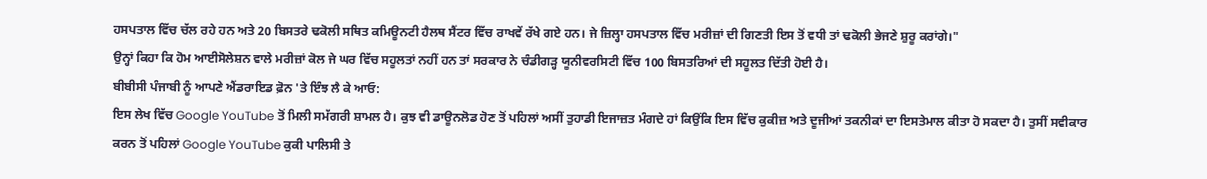ਹਸਪਤਾਲ ਵਿੱਚ ਚੱਲ ਰਹੇ ਹਨ ਅਤੇ 20 ਬਿਸਤਰੇ ਢਕੋਲੀ ਸਥਿਤ ਕਮਿਊਨਟੀ ਹੈਲਥ ਸੈਂਟਰ ਵਿੱਚ ਰਾਖਵੇਂ ਰੱਖੇ ਗਏ ਹਨ। ਜੇ ਜ਼ਿਲ੍ਹਾ ਹਸਪਤਾਲ ਵਿੱਚ ਮਰੀਜ਼ਾਂ ਦੀ ਗਿਣਤੀ ਇਸ ਤੋਂ ਵਧੀ ਤਾਂ ਢਕੋਲੀ ਭੇਜਣੇ ਸ਼ੁਰੂ ਕਰਾਂਗੇ।"
ਉਨ੍ਹਾਂ ਕਿਹਾ ਕਿ ਹੋਮ ਆਈਸੋਲੇਸ਼ਨ ਵਾਲੇ ਮਰੀਜ਼ਾਂ ਕੋਲ ਜੇ ਘਰ ਵਿੱਚ ਸਹੂਲਤਾਂ ਨਹੀਂ ਹਨ ਤਾਂ ਸਰਕਾਰ ਨੇ ਚੰਡੀਗੜ੍ਹ ਯੂਨੀਵਰਸਿਟੀ ਵਿੱਚ 100 ਬਿਸਤਰਿਆਂ ਦੀ ਸਹੂਲਤ ਦਿੱਤੀ ਹੋਈ ਹੈ।
ਬੀਬੀਸੀ ਪੰਜਾਬੀ ਨੂੰ ਆਪਣੇ ਐਂਡਰਾਇਡ ਫ਼ੋਨ 'ਤੇ ਇੰਝ ਲੈ ਕੇ ਆਓ:
ਇਸ ਲੇਖ ਵਿੱਚ Google YouTube ਤੋਂ ਮਿਲੀ ਸਮੱਗਰੀ ਸ਼ਾਮਲ ਹੈ। ਕੁਝ ਵੀ ਡਾਊਨਲੋਡ ਹੋਣ ਤੋਂ ਪਹਿਲਾਂ ਅਸੀਂ ਤੁਹਾਡੀ ਇਜਾਜ਼ਤ ਮੰਗਦੇ ਹਾਂ ਕਿਉਂਕਿ ਇਸ ਵਿੱਚ ਕੁਕੀਜ਼ ਅਤੇ ਦੂਜੀਆਂ ਤਕਨੀਕਾਂ ਦਾ ਇਸਤੇਮਾਲ ਕੀਤਾ ਹੋ ਸਕਦਾ ਹੈ। ਤੁਸੀਂ ਸਵੀਕਾਰ ਕਰਨ ਤੋਂ ਪਹਿਲਾਂ Google YouTube ਕੁਕੀ ਪਾਲਿਸੀ ਤੇ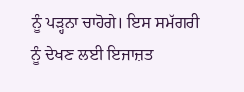ਨੂੰ ਪੜ੍ਹਨਾ ਚਾਹੋਗੇ। ਇਸ ਸਮੱਗਰੀ ਨੂੰ ਦੇਖਣ ਲਈ ਇਜਾਜ਼ਤ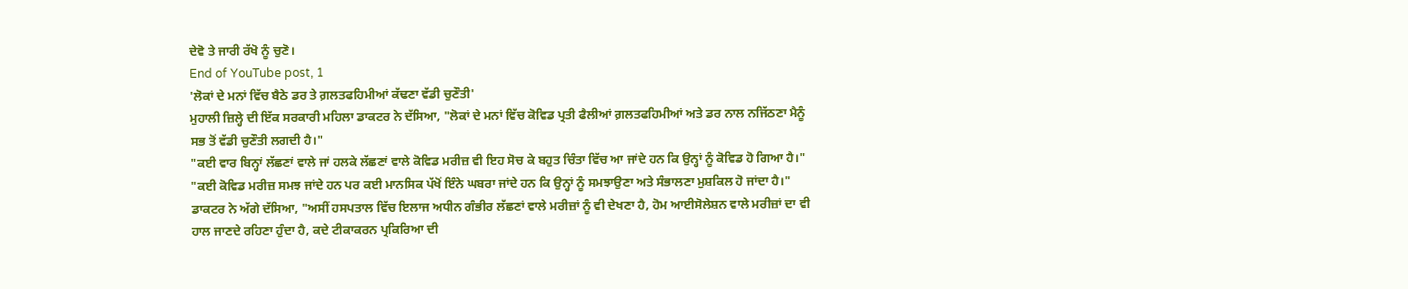ਦੇਵੋ ਤੇ ਜਾਰੀ ਰੱਖੋ ਨੂੰ ਚੁਣੋ।
End of YouTube post, 1
'ਲੋਕਾਂ ਦੇ ਮਨਾਂ ਵਿੱਚ ਬੈਠੇ ਡਰ ਤੇ ਗ਼ਲਤਫਹਿਮੀਆਂ ਕੱਢਣਾ ਵੱਡੀ ਚੁਣੌਤੀ'
ਮੁਹਾਲੀ ਜ਼ਿਲ੍ਹੇ ਦੀ ਇੱਕ ਸਰਕਾਰੀ ਮਹਿਲਾ ਡਾਕਟਰ ਨੇ ਦੱਸਿਆ, "ਲੋਕਾਂ ਦੇ ਮਨਾਂ ਵਿੱਚ ਕੋਵਿਡ ਪ੍ਰਤੀ ਫੈਲੀਆਂ ਗ਼ਲਤਫਹਿਮੀਆਂ ਅਤੇ ਡਰ ਨਾਲ ਨਜਿੱਠਣਾ ਮੈਨੂੰ ਸਭ ਤੋਂ ਵੱਡੀ ਚੁਣੌਤੀ ਲਗਦੀ ਹੈ।"
"ਕਈ ਵਾਰ ਬਿਨ੍ਹਾਂ ਲੱਛਣਾਂ ਵਾਲੇ ਜਾਂ ਹਲਕੇ ਲੱਛਣਾਂ ਵਾਲੇ ਕੋਵਿਡ ਮਰੀਜ਼ ਵੀ ਇਹ ਸੋਚ ਕੇ ਬਹੁਤ ਚਿੰਤਾ ਵਿੱਚ ਆ ਜਾਂਦੇ ਹਨ ਕਿ ਉਨ੍ਹਾਂ ਨੂੰ ਕੋਵਿਡ ਹੋ ਗਿਆ ਹੈ।"
"ਕਈ ਕੋਵਿਡ ਮਰੀਜ਼ ਸਮਝ ਜਾਂਦੇ ਹਨ ਪਰ ਕਈ ਮਾਨਸਿਕ ਪੱਖੋਂ ਇੰਨੇ ਘਬਰਾ ਜਾਂਦੇ ਹਨ ਕਿ ਉਨ੍ਹਾਂ ਨੂੰ ਸਮਝਾਉਣਾ ਅਤੇ ਸੰਭਾਲਣਾ ਮੁਸ਼ਕਿਲ ਹੋ ਜਾਂਦਾ ਹੈ।"
ਡਾਕਟਰ ਨੇ ਅੱਗੇ ਦੱਸਿਆ, "ਅਸੀਂ ਹਸਪਤਾਲ ਵਿੱਚ ਇਲਾਜ ਅਧੀਨ ਗੰਭੀਰ ਲੱਛਣਾਂ ਵਾਲੇ ਮਰੀਜ਼ਾਂ ਨੂੰ ਵੀ ਦੇਖਣਾ ਹੈ, ਹੋਮ ਆਈਸੋਲੇਸ਼ਨ ਵਾਲੇ ਮਰੀਜ਼ਾਂ ਦਾ ਵੀ ਹਾਲ ਜਾਣਦੇ ਰਹਿਣਾ ਹੁੰਦਾ ਹੈ, ਕਦੇ ਟੀਕਾਕਰਨ ਪ੍ਰਕਿਰਿਆ ਦੀ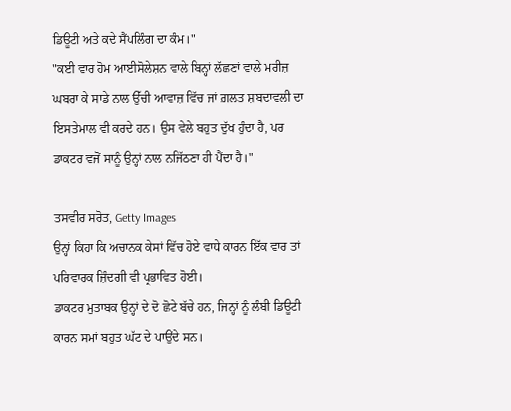ਡਿਊਟੀ ਅਤੇ ਕਦੇ ਸੈਂਪਲਿੰਗ ਦਾ ਕੰਮ।"
"ਕਈ ਵਾਰ ਹੋਮ ਆਈਸੋਲੇਸ਼ਨ ਵਾਲੇ ਬਿਨ੍ਹਾਂ ਲੱਛਣਾਂ ਵਾਲੇ ਮਰੀਜ਼ ਘਬਰਾ ਕੇ ਸਾਡੇ ਨਾਲ ਉੱਚੀ ਆਵਾਜ਼ ਵਿੱਚ ਜਾਂ ਗ਼ਲਤ ਸ਼ਬਦਾਵਲੀ ਦਾ ਇਸਤੇਮਾਲ ਵੀ ਕਰਦੇ ਹਨ। ਉਸ ਵੇਲੇ ਬਹੁਤ ਦੁੱਖ ਹੁੰਦਾ ਹੈ, ਪਰ ਡਾਕਟਰ ਵਜੋਂ ਸਾਨੂੰ ਉਨ੍ਹਾਂ ਨਾਲ ਨਜਿੱਠਣਾ ਹੀ ਪੈਂਦਾ ਹੈ।"

ਤਸਵੀਰ ਸਰੋਤ, Getty Images
ਉਨ੍ਹਾਂ ਕਿਹਾ ਕਿ ਅਚਾਨਕ ਕੇਸਾਂ ਵਿੱਚ ਹੋਏ ਵਾਧੇ ਕਾਰਨ ਇੱਕ ਵਾਰ ਤਾਂ ਪਰਿਵਾਰਕ ਜ਼ਿੰਦਗੀ ਵੀ ਪ੍ਰਭਾਵਿਤ ਹੋਈ।
ਡਾਕਟਰ ਮੁਤਾਬਕ ਉਨ੍ਹਾਂ ਦੇ ਦੋ ਛੋਟੇ ਬੱਚੇ ਹਨ, ਜਿਨ੍ਹਾਂ ਨੂੰ ਲੰਬੀ ਡਿਊਟੀ ਕਾਰਨ ਸਮਾਂ ਬਹੁਤ ਘੱਟ ਦੇ ਪਾਉਂਦੇ ਸਨ।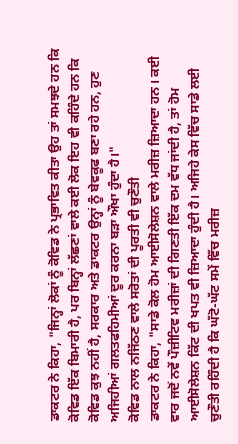ਡਾਕਟਰ ਨੇ ਕਿਹਾ, "ਜਿਨ੍ਹਾਂ ਲੋਕਾਂ ਨੂੰ ਕੋਵਿਡ ਨੇ ਪ੍ਰਭਾਵਿਤ ਕੀਤਾ ਉਹ ਤਾਂ ਸਮਝਦੇ ਹਨ ਕਿ ਕੋਵਿਡ ਇੱਕ ਬਿਮਾਰੀ ਹੈ, ਪਰ ਬਿਨ੍ਹਾਂ ਲੱਛਣਾਂ ਵਾਲੇ ਕਈ ਲੋਕ ਇਹ ਵੀ ਕਹਿੰਦੇ ਹਨ ਕਿ ਕੋਵਿਡ ਕੁਝ ਨਹੀਂ ਹੈ, ਸਰਕਾਰ ਅਤੇ ਡਾਕਟਰ ਉਨ੍ਹਾਂ ਨੂੰ ਬੇਵਕੂਫ ਬਣਾ ਰਹੇ ਹਨ, ਹੁਣ ਅਜਿਹੀਆਂ ਗਲਤਫਹਿਮੀਆਂ ਦੂਰ ਕਰਨਾ ਬੜਾ ਔਖਾ ਹੁੰਦਾ ਹੈ।"
ਕੋਵਿਡ ਨਾਲ ਨਜਿੱਠਣ ਵਾਲੇ ਸਰੋਤਾਂ ਦੀ ਪੂਰਤੀ ਵੀ ਚੁਣੌਤੀ
ਡਾਕਟਰ ਨੇ ਕਿਹਾ, "ਸਾਡੇ ਕੋਲ ਹੋਮ ਆਈਸੋਲੇਸ਼ਨ ਵਾਲੇ ਮਰੀਜ਼ ਜ਼ਿਆਦਾ ਹਨ। ਕਈ ਵਾਰ ਜਦੋਂ ਨਵੇਂ ਪੌਜ਼ੀਟਿਵ ਮਰੀਜ਼ਾਂ ਦੀ ਗਿਣਤੀ ਇੱਕ ਦਮ ਵੱਧ ਜਾਂਦੀ ਹੈ, ਤਾਂ ਹੋਮ ਆਈਸੋਲੇਸ਼ਨ ਕਿੱਟ ਦੀ ਖਪਤ ਵੀ ਜ਼ਿਆਦਾ ਹੁੰਦੀ ਹੈ। ਅਜਿਹੇ ਕੇਸ ਵਿੱਚ ਸਾਡੇ ਲਈ ਚੁਣੌਤੀ ਰਹਿੰਦੀ ਹੈ ਕਿ ਘੱਟੋ-ਘੱਟ ਸਮੇਂ ਵਿੱਚ ਮਰੀਜ਼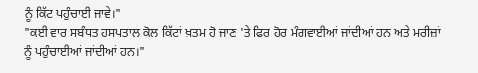ਨੂੰ ਕਿੱਟ ਪਹੁੰਚਾਈ ਜਾਵੇ।"
"ਕਈ ਵਾਰ ਸਬੰਧਤ ਹਸਪਤਾਲ ਕੋਲ ਕਿੱਟਾਂ ਖ਼ਤਮ ਹੋ ਜਾਣ 'ਤੇ ਫਿਰ ਹੋਰ ਮੰਗਵਾਈਆਂ ਜਾਂਦੀਆਂ ਹਨ ਅਤੇ ਮਰੀਜ਼ਾਂ ਨੂੰ ਪਹੁੰਚਾਈਆਂ ਜਾਂਦੀਆਂ ਹਨ।"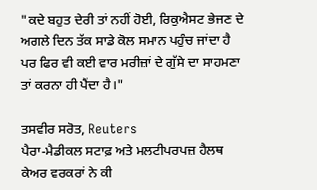"ਕਦੇ ਬਹੁਤ ਦੇਰੀ ਤਾਂ ਨਹੀਂ ਹੋਈ, ਰਿਕੁਐਸਟ ਭੇਜਣ ਦੇ ਅਗਲੇ ਦਿਨ ਤੱਕ ਸਾਡੇ ਕੋਲ ਸਮਾਨ ਪਹੁੰਚ ਜਾਂਦਾ ਹੈ ਪਰ ਫਿਰ ਵੀ ਕਈ ਵਾਰ ਮਰੀਜ਼ਾਂ ਦੇ ਗੁੱਸੇ ਦਾ ਸਾਹਮਣਾ ਤਾਂ ਕਰਨਾ ਹੀ ਪੈਂਦਾ ਹੈ।"

ਤਸਵੀਰ ਸਰੋਤ, Reuters
ਪੈਰਾ-ਮੈਡੀਕਲ ਸਟਾਫ਼ ਅਤੇ ਮਲਟੀਪਰਪਜ਼ ਹੈਲਥ ਕੇਅਰ ਵਰਕਰਾਂ ਨੇ ਕੀ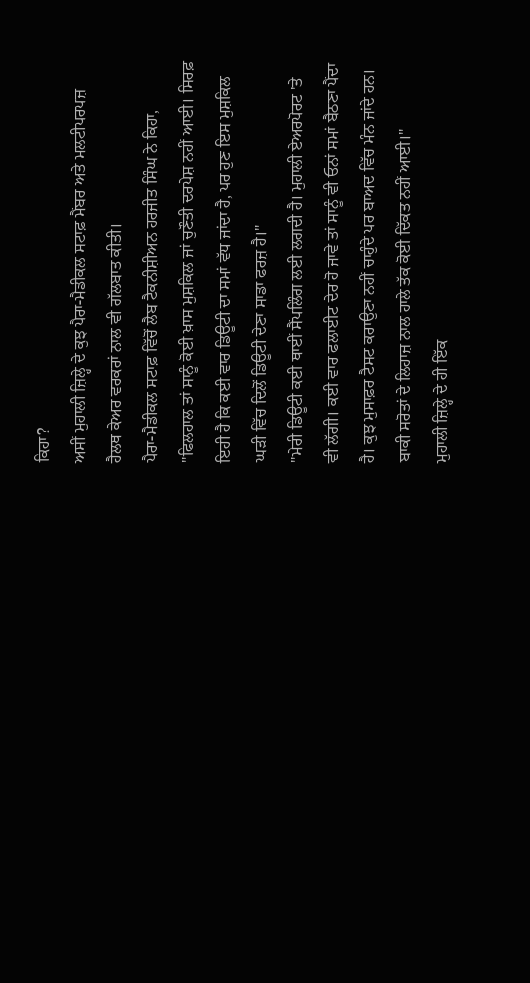ਕਿਹਾ?
ਅਸੀਂ ਮੁਹਾਲੀ ਜ਼ਿਲ੍ਹੇ ਦੇ ਕੁਝ ਪੈਰਾ-ਮੈਡੀਕਲ ਸਟਾਫ਼ ਮੈਂਬਰ ਅਤੇ ਮਲਟੀਪਰਪਜ਼ ਹੈਲਥ ਕੇਅਰ ਵਰਕਰਾਂ ਨਾਲ ਵੀ ਗੱਲਬਾਤ ਕੀਤੀ।
ਪੈਰਾ-ਮੈਡੀਕਲ ਸਟਾਫ਼ ਵਿੱਚੋਂ ਲੈਬ ਟੈਕਨੀਸ਼ੀਅਨ ਹਰਜੀਤ ਸਿੰਘ ਨੇ ਕਿਹਾ, "ਫਿਲਹਾਲ ਤਾਂ ਸਾਨੂੰ ਕੋਈ ਖ਼ਾਸ ਮੁਸ਼ਕਿਲ ਜਾਂ ਚੁਣੌਤੀ ਦਰਪੇਸ਼ ਨਹੀਂ ਆਈ। ਸਿਰਫ਼ ਇਹੀ ਹੈ ਕਿ ਕਈ ਵਾਰ ਡਿਊਟੀ ਦਾ ਸਮਾਂ ਵੱਧ ਜਾਂਦਾ ਹੈ, ਪਰ ਹੁਣ ਇਸ ਮੁਸ਼ਕਿਲ ਘੜੀ ਵਿੱਚ ਦਿਲੋਂ ਡਿਊਟੀ ਦੇਣਾ ਸਾਡਾ ਫਰਜ਼ ਹੈ।"
"ਮੇਰੀ ਡਿਊਟੀ ਕਈ ਥਾਈਂ ਸੈਂਪਲਿੰਗ ਲਈ ਲਗਦੀ ਹੈ। ਮੁਹਾਲੀ ਏਅਰਪੋਰਟ 'ਤੇ ਵੀ ਲੱਗੀ। ਕਈ ਵਾਰ ਫਲਾਈਟ ਦੇਰ ਹੋ ਜਾਵੇ ਤਾਂ ਸਾਨੂੰ ਵੀ ਓਨਾਂ ਸਮਾਂ ਬੈਠਣਾ ਪੈਂਦਾ ਹੈ। ਕੁਝ ਮੁਸਾਫ਼ਰ ਟੈਸਟ ਕਰਾਉਣਾ ਨਹੀਂ ਚਾਹੁੰਦੇ ਪਰ ਬਾਅਦ ਵਿੱਚ ਮੰਨ ਜਾਂਦੇ ਹਨ। ਬਾਕੀ ਸਰੋਤਾਂ ਦੇ ਲਿਹਾਜ਼ ਨਾਲ ਹਾਲੇ ਤੱਕ ਕੋਈ ਦਿੱਕਤ ਨਹੀਂ ਆਈ।"
ਮੁਹਾਲੀ ਜ਼ਿਲ੍ਹੇ ਦੇ ਹੀ ਇੱਕ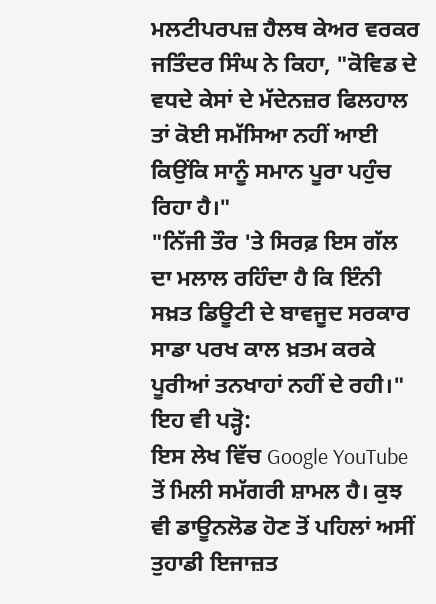ਮਲਟੀਪਰਪਜ਼ ਹੈਲਥ ਕੇਅਰ ਵਰਕਰ ਜਤਿੰਦਰ ਸਿੰਘ ਨੇ ਕਿਹਾ, "ਕੋਵਿਡ ਦੇ ਵਧਦੇ ਕੇਸਾਂ ਦੇ ਮੱਦੇਨਜ਼ਰ ਫਿਲਹਾਲ ਤਾਂ ਕੋਈ ਸਮੱਸਿਆ ਨਹੀਂ ਆਈ ਕਿਉਂਕਿ ਸਾਨੂੰ ਸਮਾਨ ਪੂਰਾ ਪਹੁੰਚ ਰਿਹਾ ਹੈ।"
"ਨਿੱਜੀ ਤੌਰ 'ਤੇ ਸਿਰਫ਼ ਇਸ ਗੱਲ ਦਾ ਮਲਾਲ ਰਹਿੰਦਾ ਹੈ ਕਿ ਇੰਨੀ ਸਖ਼ਤ ਡਿਊਟੀ ਦੇ ਬਾਵਜੂਦ ਸਰਕਾਰ ਸਾਡਾ ਪਰਖ ਕਾਲ ਖ਼ਤਮ ਕਰਕੇ ਪੂਰੀਆਂ ਤਨਖਾਹਾਂ ਨਹੀਂ ਦੇ ਰਹੀ।"
ਇਹ ਵੀ ਪੜ੍ਹੋ:
ਇਸ ਲੇਖ ਵਿੱਚ Google YouTube ਤੋਂ ਮਿਲੀ ਸਮੱਗਰੀ ਸ਼ਾਮਲ ਹੈ। ਕੁਝ ਵੀ ਡਾਊਨਲੋਡ ਹੋਣ ਤੋਂ ਪਹਿਲਾਂ ਅਸੀਂ ਤੁਹਾਡੀ ਇਜਾਜ਼ਤ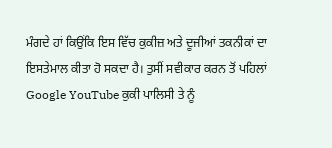ਮੰਗਦੇ ਹਾਂ ਕਿਉਂਕਿ ਇਸ ਵਿੱਚ ਕੁਕੀਜ਼ ਅਤੇ ਦੂਜੀਆਂ ਤਕਨੀਕਾਂ ਦਾ ਇਸਤੇਮਾਲ ਕੀਤਾ ਹੋ ਸਕਦਾ ਹੈ। ਤੁਸੀਂ ਸਵੀਕਾਰ ਕਰਨ ਤੋਂ ਪਹਿਲਾਂ Google YouTube ਕੁਕੀ ਪਾਲਿਸੀ ਤੇ ਨੂੰ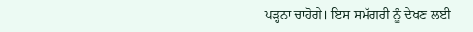ਪੜ੍ਹਨਾ ਚਾਹੋਗੇ। ਇਸ ਸਮੱਗਰੀ ਨੂੰ ਦੇਖਣ ਲਈ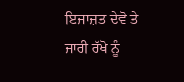ਇਜਾਜ਼ਤ ਦੇਵੋ ਤੇ ਜਾਰੀ ਰੱਖੋ ਨੂੰ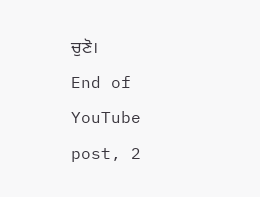ਚੁਣੋ।
End of YouTube post, 2